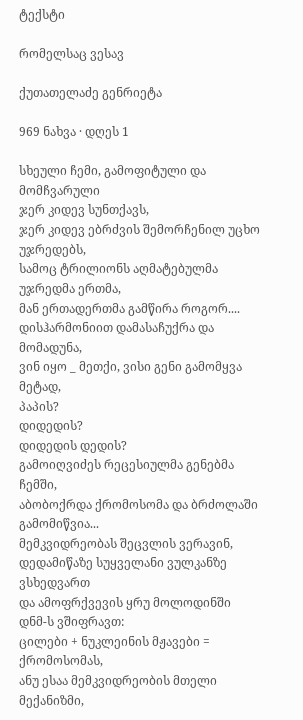ტექსტი

რომელსაც ვესავ

ქუთათელაძე გენრიეტა

969 ნახვა · დღეს 1

სხეული ჩემი, გამოფიტული და მომჩვარული
ჯერ კიდევ სუნთქავს,
ჯერ კიდევ ებრძვის შემორჩენილ უცხო უჯრედებს,
სამოც ტრილიონს აღმატებულმა უჯრედმა ერთმა,
მან ერთადერთმა გამწირა როგორ....
დისჰარმონიით დამასაჩუქრა და მომადუნა,
ვინ იყო _ მეთქი, ვისი გენი გამომყვა მეტად,
პაპის?
დიდედის?
დიდედის დედის?
გამოიღვიძეს რეცესიულმა გენებმა ჩემში,
აბობოქრდა ქრომოსომა და ბრძოლაში გამომიწვია...
მემკვიდრეობას შეცვლის ვერავინ,
დედამიწაზე სუყველანი ვულკანზე ვსხედვართ
და ამოფრქვევის ყრუ მოლოდინში
დნმ-ს ვშიფრავთ:
ცილები + ნუკლეინის მჟავები = ქრომოსომას,
ანუ ესაა მემკვიდრეობის მთელი მექანიზმი,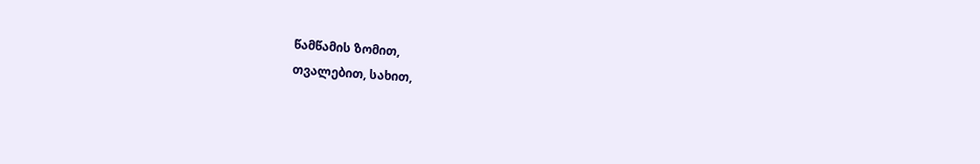წამწამის ზომით,
თვალებით, სახით,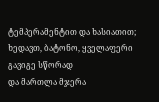ტემპერამენტით და ხასიათით;
ხედავთ, ბატონო, ყველაფერი გავიგე სწორად
და მართლა მჯერა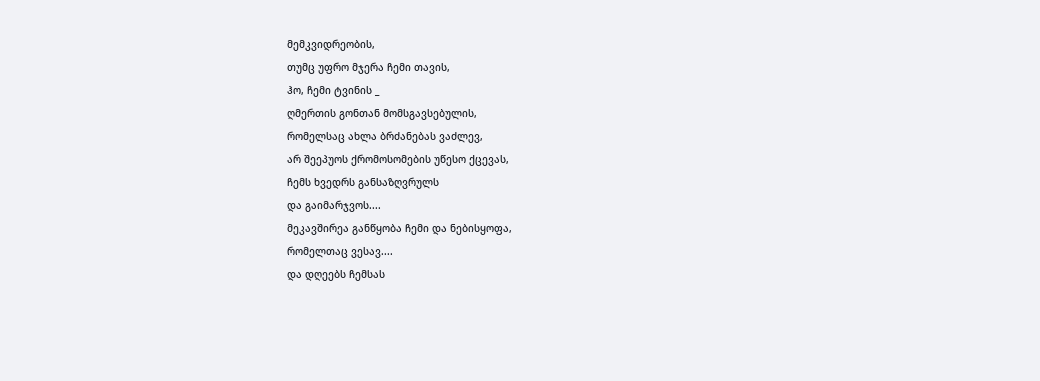მემკვიდრეობის,
თუმც უფრო მჯერა ჩემი თავის,
ჰო, ჩემი ტვინის _
ღმერთის გონთან მომსგავსებულის,
რომელსაც ახლა ბრძანებას ვაძლევ,
არ შეეპუოს ქრომოსომების უწესო ქცევას,
ჩემს ხვედრს განსაზღვრულს
და გაიმარჯვოს....
მეკავშირეა განწყობა ჩემი და ნებისყოფა,
რომელთაც ვესავ....
და დღეებს ჩემსას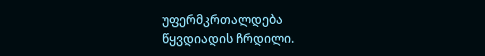უფერმკრთალდება
წყვდიადის ჩრდილი.